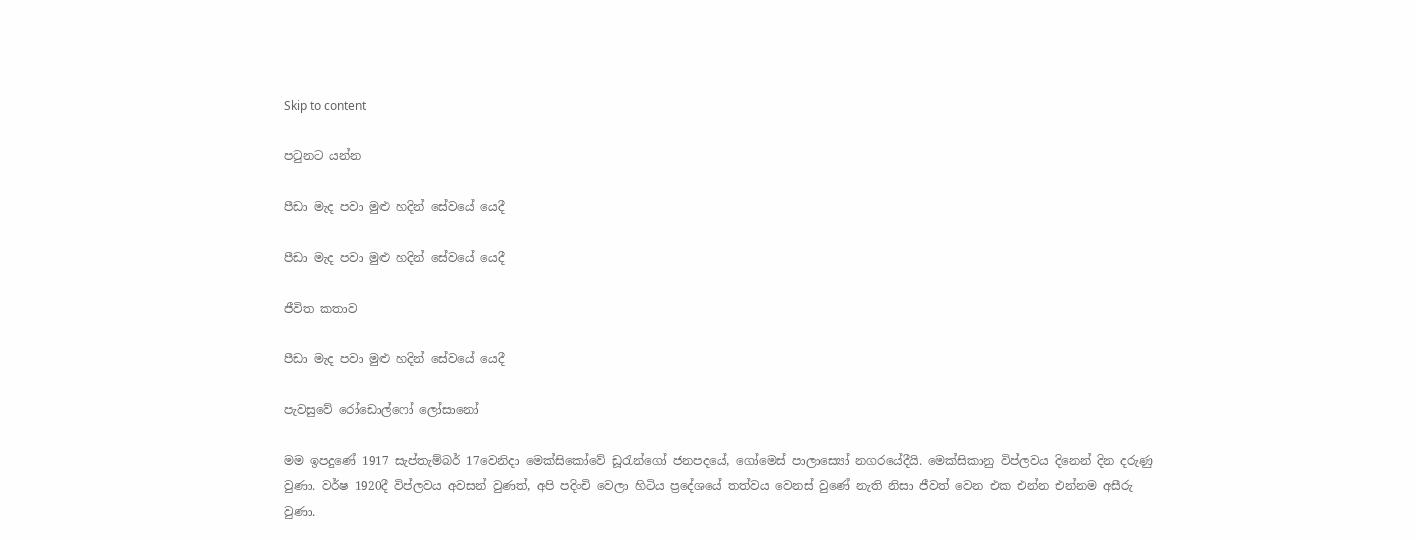Skip to content

පටුනට යන්න

පීඩා මැද පවා මුළු හදින් සේවයේ යෙදී

පීඩා මැද පවා මුළු හදින් සේවයේ යෙදී

ජීවිත කතාව

පීඩා මැද පවා මුළු හදින් සේවයේ යෙදී

පැවසුවේ රෝඩොල්ෆෝ ලෝසානෝ

මම ඉපදුණේ 1917 සැප්තැම්බර් 17වෙනිදා මෙක්සිකෝවේ ඩූරැන්ගෝ ජනපදයේ, ගෝමෙස් පාලාස්‍යෝ නගරයේදීයි. මෙක්සිකානු විප්ලවය දිනෙන් දින දරුණු වුණා. වර්ෂ 1920දී විප්ලවය අවසන් වුණත්, අපි පදිංචි වෙලා හිටිය ප්‍රදේශයේ තත්වය වෙනස් වුණේ නැති නිසා ජීවත් වෙන එක එන්න එන්නම අසීරු වුණා.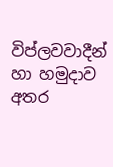විප්ලවවාදීන් හා හමුදාව අතර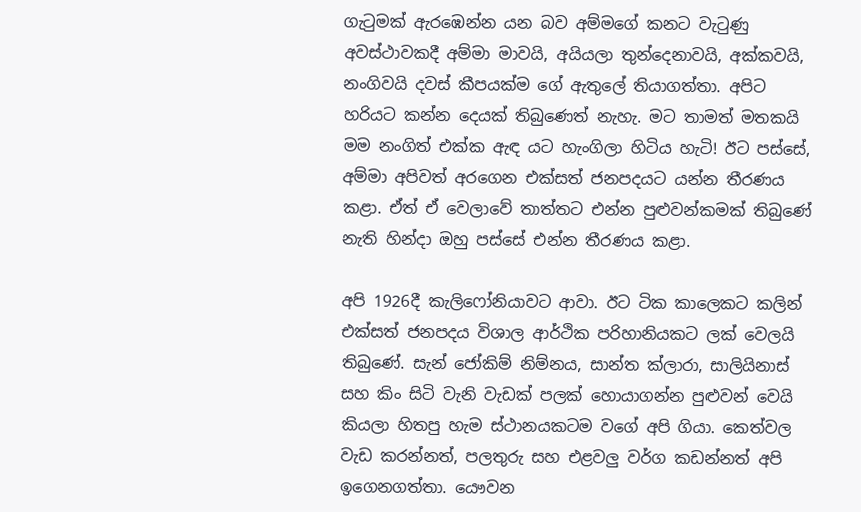ගැටුමක් ඇරඹෙන්න යන බව අම්මගේ කනට වැටුණු අවස්ථාවකදී අම්මා මාවයි, අයියලා තුන්දෙනාවයි, අක්කවයි, නංගිවයි දවස් කීපයක්ම ගේ ඇතුලේ තියාගත්තා. අපිට හරියට කන්න දෙයක් තිබුණෙත් නැහැ. මට තාමත් මතකයි මම නංගිත් එක්ක ඇඳ යට හැංගිලා හිටිය හැටි! ඊට පස්සේ, අම්මා අපිවත් අරගෙන එක්සත් ජනපදයට යන්න තීරණය කළා. ඒත් ඒ වෙලාවේ තාත්තට එන්න පුළුවන්කමක් තිබුණේ නැති හින්දා ඔහු පස්සේ එන්න තීරණය කළා.

අපි 1926දී කැලිෆෝනියාවට ආවා. ඊට ටික කාලෙකට කලින් එක්සත් ජනපදය විශාල ආර්ථික පරිහානියකට ලක් වෙලයි තිබුණේ. සැන් ජෝකිම් නිම්නය, සාන්ත ක්ලාරා, සාලියිනාස් සහ කිං සිටි වැනි වැඩක් පලක් හොයාගන්න පුළුවන් වෙයි කියලා හිතපු හැම ස්ථානයකටම වගේ අපි ගියා. කෙත්වල වැඩ කරන්නත්, පලතුරු සහ එළවලු වර්ග කඩන්නත් අපි ඉගෙනගත්තා. යෞවන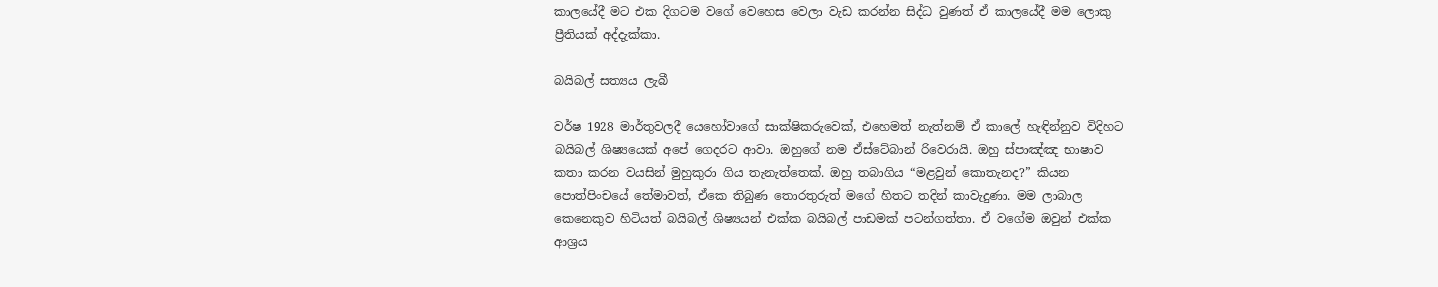කාලයේදී මට එක දිගටම වගේ වෙහෙස වෙලා වැඩ කරන්න සිද්ධ වුණත් ඒ කාලයේදී මම ලොකු ප්‍රීතියක් අද්දැක්කා.

බයිබල් සත්‍යය ලැබී

වර්ෂ 1928 මාර්තුවලදී යෙහෝවාගේ සාක්ෂිකරුවෙක්, එහෙමත් නැත්නම් ඒ කාලේ හැඳින්නුව විදිහට බයිබල් ශිෂ්‍යයෙක් අපේ ගෙදරට ආවා. ඔහුගේ නම ඒස්ටේබාන් රිවෙරායි. ඔහු ස්පාඤ්ඤ භාෂාව කතා කරන වයසින් මුහුකුරා ගිය තැනැත්තෙක්. ඔහු තබාගිය “මළවුන් කොතැනද?” කියන පොත්පිංචයේ තේමාවත්, ඒකෙ තිබුණ තොරතුරුත් මගේ හිතට තදින් කාවැදුණා. මම ලාබාල කෙනෙකුව හිටියත් බයිබල් ශිෂ්‍යයන් එක්ක බයිබල් පාඩමක් පටන්ගත්තා. ඒ වගේම ඔවුන් එක්ක ආශ්‍රය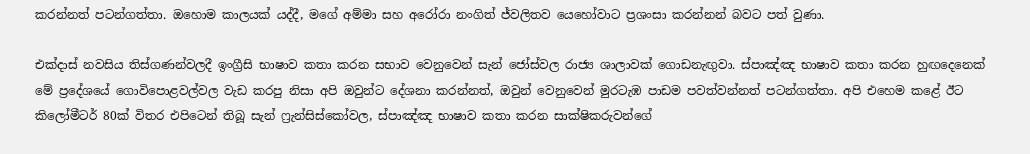කරන්නත් පටන්ගත්තා. ඔහොම කාලයක් යද්දී, මගේ අම්මා සහ අරෝරා නංගිත් ජ්වලිතව යෙහෝවාට ප්‍රශංසා කරන්නන් බවට පත් වුණා.

එක්දාස් නවසිය තිස්ගණන්වලදී ඉංග්‍රීසි භාෂාව කතා කරන සභාව වෙනුවෙන් සැන් ජෝස්වල රාජ්‍ය ශාලාවක් ගොඩනැඟුවා. ස්පාඤ්ඤ භාෂාව කතා කරන හුඟදෙනෙක් මේ ප්‍රදේශයේ ගොවිපොළවල්වල වැඩ කරපු නිසා අපි ඔවුන්ට දේශනා කරන්නත්, ඔවුන් වෙනුවෙන් මුරටැඹ පාඩම පවත්වන්නත් පටන්ගත්තා. අපි එහෙම කළේ ඊට කිලෝමීටර් 80ක් විතර එපිටෙන් තිබූ සැන් ෆ්‍රැන්සිස්කෝවල, ස්පාඤ්ඤ භාෂාව කතා කරන සාක්ෂිකරුවන්ගේ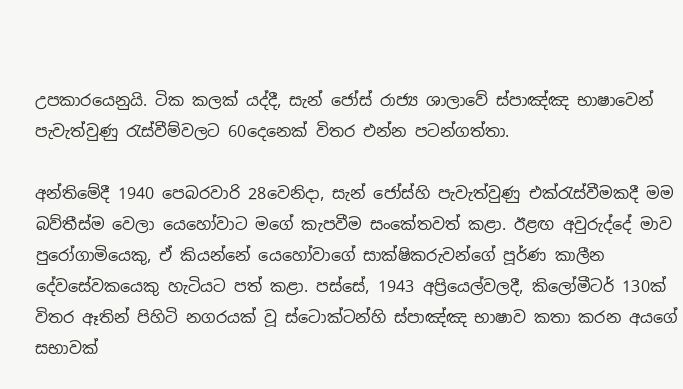උපකාරයෙනුයි. ටික කලක් යද්දී, සැන් ජෝස් රාජ්‍ය ශාලාවේ ස්පාඤ්ඤ භාෂාවෙන් පැවැත්වුණු රැස්වීම්වලට 60දෙනෙක් විතර එන්න පටන්ගත්තා.

අන්තිමේදී 1940 පෙබරවාරි 28වෙනිදා, සැන් ජෝස්හි පැවැත්වුණු එක්රැස්වීමකදී මම බව්තීස්ම වෙලා යෙහෝවාට මගේ කැපවීම සංකේතවත් කළා. ඊළඟ අවුරුද්දේ මාව පුරෝගාමියෙකු, ඒ කියන්නේ යෙහෝවාගේ සාක්ෂිකරුවන්ගේ පූර්ණ කාලීන දේවසේවකයෙකු හැටියට පත් කළා. පස්සේ, 1943 අප්‍රියෙල්වලදී, කිලෝමීටර් 130ක් විතර ඈතින් පිහිටි නගරයක් වූ ස්ටොක්ටන්හි ස්පාඤ්ඤ භාෂාව කතා කරන අයගේ සභාවක්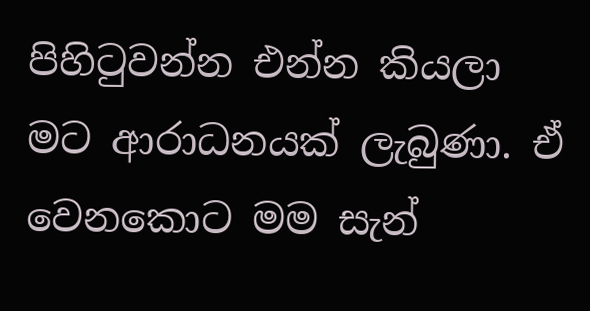පිහිටුවන්න එන්න කියලා මට ආරාධනයක් ලැබුණා. ඒ වෙනකොට මම සැන්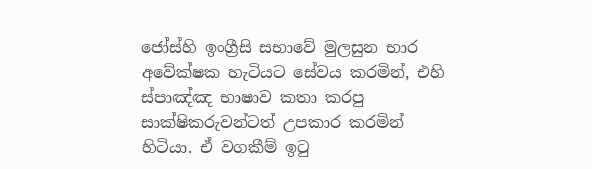ජෝස්හි ඉංග්‍රීසි සභාවේ මුලසුන භාර අවේක්ෂක හැටියට සේවය කරමින්, එහි ස්පාඤ්ඤ භාෂාව කතා කරපු සාක්ෂිකරුවන්ටත් උපකාර කරමින් හිටියා. ඒ වගකීම් ඉටු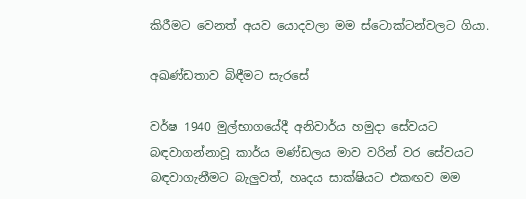කිරීමට වෙනත් අයව යොදවලා මම ස්ටොක්ටන්වලට ගියා.

අඛණ්ඩතාව බිඳීමට සැරසේ

වර්ෂ 1940 මුල්භාගයේදී අනිවාර්ය හමුදා සේවයට බඳවාගන්නාවූ කාර්ය මණ්ඩලය මාව වරින් වර සේවයට බඳවාගැනීමට බැලුවත්, හෘදය සාක්ෂියට එකඟව මම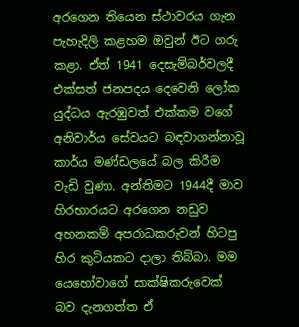අරගෙන තියෙන ස්ථාවරය ගැන පැහැදිලි කළහම ඔවුන් ඊට ගරු කළා. ඒත් 1941 දෙසැම්බර්වලදී එක්සත් ජනපදය දෙවෙනි ලෝක යුද්ධය ඇරඹුවත් එක්කම වගේ අනිවාර්ය සේවයට බඳවාගන්නාවූ කාර්ය මණ්ඩලයේ බල කිරීම වැඩි වුණා. අන්තිමට 1944දී මාව හිරභාරයට අරගෙන නඩුව අහනකම් අපරාධකරුවන් හිටපු හිර කුටියකට දාලා තිබ්බා. මම යෙහෝවාගේ සාක්ෂිකරුවෙක් බව දැනගත්ත ඒ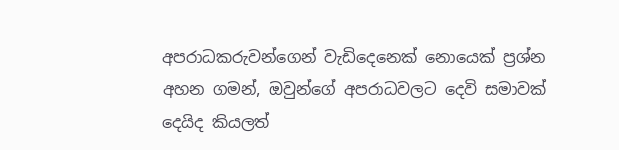අපරාධකරුවන්ගෙන් වැඩිදෙනෙක් නොයෙක් ප්‍රශ්න අහන ගමන්, ඔවුන්ගේ අපරාධවලට දෙවි සමාවක් දෙයිද කියලත්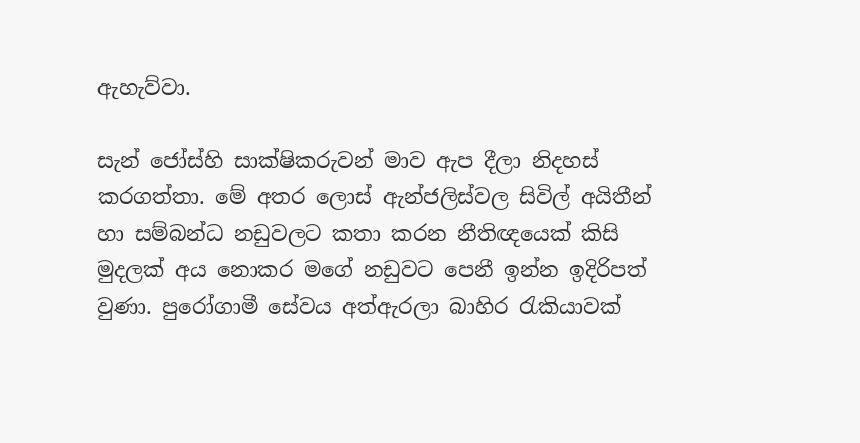ඇහැව්වා.

සැන් ජෝස්හි සාක්ෂිකරුවන් මාව ඇප දීලා නිදහස් කරගත්තා. මේ අතර ලොස් ඇන්ජලිස්වල සිවිල් අයිතීන් හා සම්බන්ධ නඩුවලට කතා කරන නීතිඥයෙක් කිසි මුදලක් අය නොකර මගේ නඩුවට පෙනී ඉන්න ඉදිරිපත් වුණා. පුරෝගාමී සේවය අත්ඇරලා බාහිර රැකියාවක්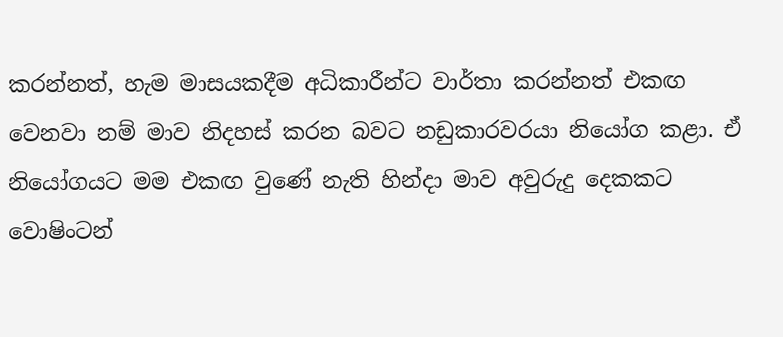කරන්නත්, හැම මාසයකදීම අධිකාරීන්ට වාර්තා කරන්නත් එකඟ වෙනවා නම් මාව නිදහස් කරන බවට නඩුකාරවරයා නියෝග කළා. ඒ නියෝගයට මම එකඟ වුණේ නැති හින්දා මාව අවුරුදු දෙකකට වොෂිංටන්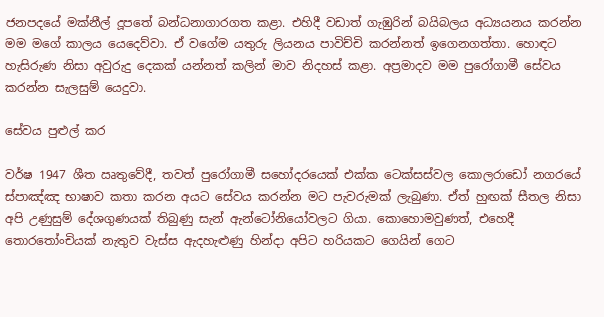ජනපදයේ මක්නීල් දූපතේ බන්ධනාගාරගත කළා. එහිදී වඩාත් ගැඹුරින් බයිබලය අධ්‍යයනය කරන්න මම මගේ කාලය යෙදෙව්වා. ඒ වගේම යතුරු ලියනය පාවිච්චි කරන්නත් ඉගෙනගත්තා. හොඳට හැසිරුණ නිසා අවුරුදු දෙකක් යන්නත් කලින් මාව නිදහස් කළා. අප්‍රමාදව මම පුරෝගාමී සේවය කරන්න සැලසුම් යෙදුවා.

සේවය පුළුල් කර

වර්ෂ 1947 ශීත ඍතුවේදී, තවත් පුරෝගාමී සහෝදරයෙක් එක්ක ටෙක්සස්වල කොලරාඩෝ නගරයේ ස්පාඤ්ඤ භාෂාව කතා කරන අයට සේවය කරන්න මට පැවරුමක් ලැබුණා. ඒත් හුඟක් සීතල නිසා අපි උණුසුම් දේශගුණයක් තිබුණු සැන් ඇන්ටෝනියෝවලට ගියා. කොහොමවුණත්, එහෙදී තොරතෝංචියක් නැතුව වැස්ස ඇදහැළුණු හින්දා අපිට හරියකට ගෙයින් ගෙට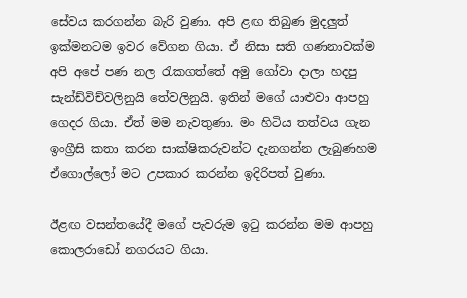සේවය කරගන්න බැරි වුණා. අපි ළඟ තිබුණ මුදලුත් ඉක්මනටම ඉවර වේගන ගියා. ඒ නිසා සති ගණනාවක්ම අපි අපේ පණ නල රැකගත්තේ අමු ගෝවා දාලා හදපු සැන්ඩ්විච්වලිනුයි තේවලිනුයි. ඉතින් මගේ යාළුවා ආපහු ගෙදර ගියා. ඒත් මම නැවතුණා. මං හිටිය තත්වය ගැන ඉංග්‍රීසි කතා කරන සාක්ෂිකරුවන්ට දැනගන්න ලැබුණහම ඒගොල්ලෝ මට උපකාර කරන්න ඉදිරිපත් වුණා.

ඊළඟ වසන්තයේදී මගේ පැවරුම ඉටු කරන්න මම ආපහු කොලරාඩෝ නගරයට ගියා.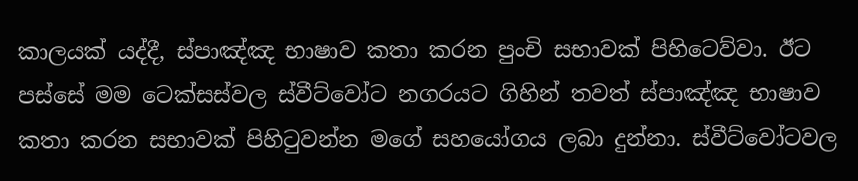කාලයක් යද්දී, ස්පාඤ්ඤ භාෂාව කතා කරන පුංචි සභාවක් පිහිටෙව්වා. ඊට පස්සේ මම ටෙක්සස්වල ස්වීට්වෝට නගරයට ගිහින් තවත් ස්පාඤ්ඤ භාෂාව කතා කරන සභාවක් පිහිටුවන්න මගේ සහයෝගය ලබා දුන්නා. ස්වීට්වෝටවල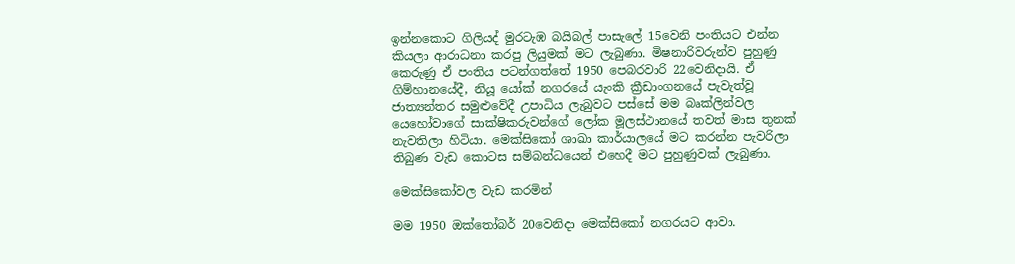ඉන්නකොට ගිලියද් මුරටැඹ බයිබල් පාසැලේ 15වෙනි පංතියට එන්න කියලා ආරාධනා කරපු ලියුමක් මට ලැබුණා. මිෂනාරිවරුන්ව පුහුණු කෙරුණු ඒ පංතිය පටන්ගත්තේ 1950 පෙබරවාරි 22වෙනිදායි. ඒ ගිම්හානයේදී, නියූ යෝක් නගරයේ යැංකි ක්‍රීඩාංගනයේ පැවැත්වූ ජාත්‍යන්තර සමුළුවේදී උපාධිය ලැබුවට පස්සේ මම බෘක්ලින්වල යෙහෝවාගේ සාක්ෂිකරුවන්ගේ ලෝක මූලස්ථානයේ තවත් මාස තුනක් නැවතිලා හිටියා. මෙක්සිකෝ ශාඛා කාර්යාලයේ මට කරන්න පැවරිලා තිබුණ වැඩ කොටස සම්බන්ධයෙන් එහෙදී මට පුහුණුවක් ලැබුණා.

මෙක්සිකෝවල වැඩ කරමින්

මම 1950 ඔක්තෝබර් 20වෙනිදා මෙක්සිකෝ නගරයට ආවා.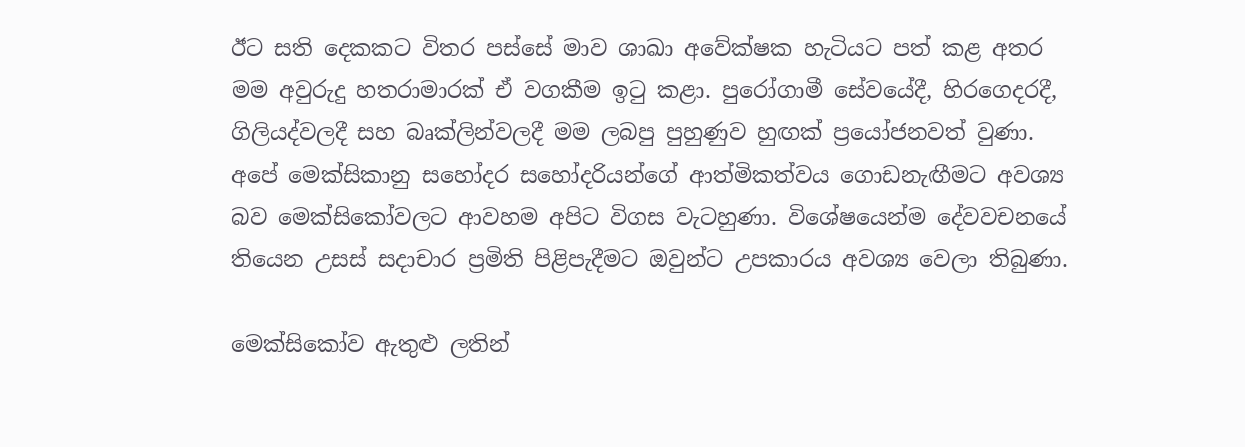ඊට සති දෙකකට විතර පස්සේ මාව ශාඛා අවේක්ෂක හැටියට පත් කළ අතර මම අවුරුදු හතරාමාරක් ඒ වගකීම ඉටු කළා. පුරෝගාමී සේවයේදී, හිරගෙදරදී, ගිලියද්වලදී සහ බෘක්ලින්වලදී මම ලබපු පුහුණුව හුඟක් ප්‍රයෝජනවත් වුණා. අපේ මෙක්සිකානු සහෝදර සහෝදරියන්ගේ ආත්මිකත්වය ගොඩනැඟීමට අවශ්‍ය බව මෙක්සිකෝවලට ආවහම අපිට විගස වැටහුණා. විශේෂයෙන්ම දේවවචනයේ තියෙන උසස් සදාචාර ප්‍රමිති පිළිපැදීමට ඔවුන්ට උපකාරය අවශ්‍ය වෙලා තිබුණා.

මෙක්සිකෝව ඇතුළු ලතින්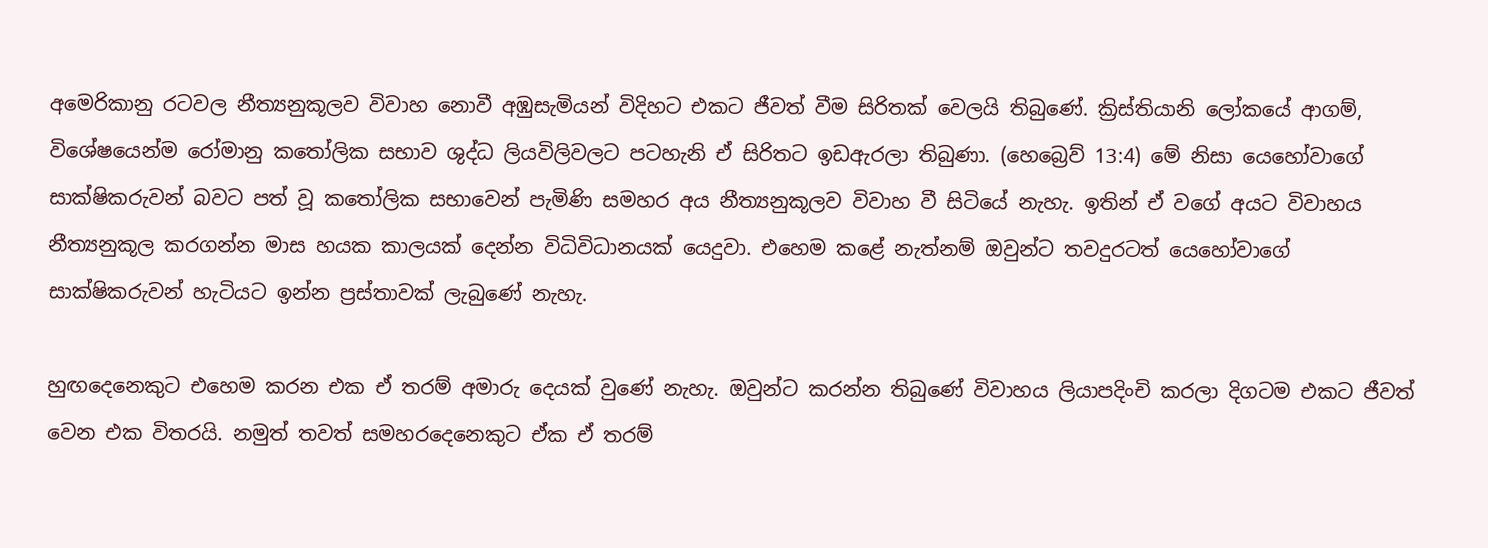අමෙරිකානු රටවල නීත්‍යනුකූලව විවාහ නොවී අඹුසැමියන් විදිහට එකට ජීවත් වීම සිරිතක් වෙලයි තිබුණේ. ක්‍රිස්තියානි ලෝකයේ ආගම්, විශේෂයෙන්ම රෝමානු කතෝලික සභාව ශුද්ධ ලියවිලිවලට පටහැනි ඒ සිරිතට ඉඩඇරලා තිබුණා. (හෙබ්‍රෙව් 13:4) මේ නිසා යෙහෝවාගේ සාක්ෂිකරුවන් බවට පත් වූ කතෝලික සභාවෙන් පැමිණි සමහර අය නීත්‍යනුකූලව විවාහ වී සිටියේ නැහැ. ඉතින් ඒ වගේ අයට විවාහය නීත්‍යනුකූල කරගන්න මාස හයක කාලයක් දෙන්න විධිවිධානයක් යෙදුවා. එහෙම කළේ නැත්නම් ඔවුන්ට තවදුරටත් යෙහෝවාගේ සාක්ෂිකරුවන් හැටියට ඉන්න ප්‍රස්තාවක් ලැබුණේ නැහැ.

හුඟදෙනෙකුට එහෙම කරන එක ඒ තරම් අමාරු දෙයක් වුණේ නැහැ. ඔවුන්ට කරන්න තිබුණේ විවාහය ලියාපදිංචි කරලා දිගටම එකට ජීවත් වෙන එක විතරයි. නමුත් තවත් සමහරදෙනෙකුට ඒක ඒ තරම්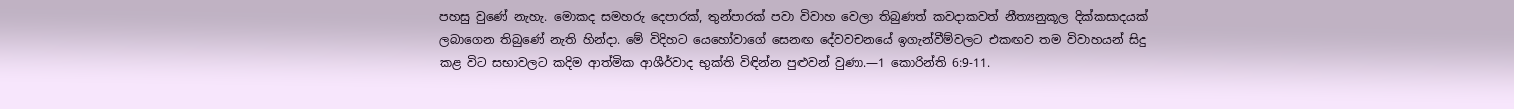පහසු වුණේ නැහැ. මොකද සමහරු දෙපාරක්, තුන්පාරක් පවා විවාහ වෙලා තිබුණත් කවදාකවත් නීත්‍යනුකූල දික්කසාදයක් ලබාගෙන තිබුණේ නැති හින්දා. මේ විදිහට යෙහෝවාගේ සෙනඟ දේවවචනයේ ඉගැන්වීම්වලට එකඟව තම විවාහයන් සිදු කළ විට සභාවලට කදිම ආත්මික ආශීර්වාද භුක්ති විඳින්න පුළුවන් වුණා.—1 කොරින්ති 6:9-11.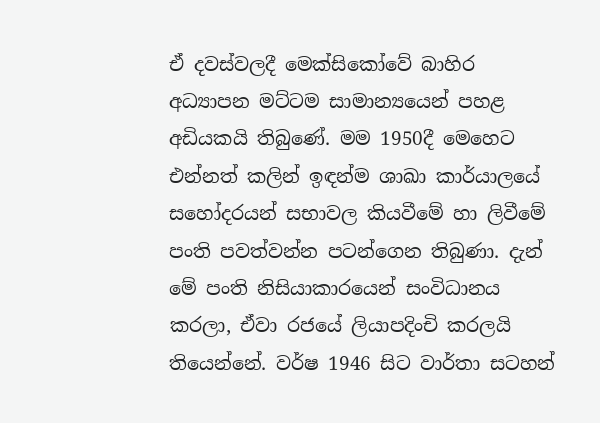ඒ දවස්වලදී මෙක්සිකෝවේ බාහිර අධ්‍යාපන මට්ටම සාමාන්‍යයෙන් පහළ අඩියකයි තිබුණේ. මම 1950දී මෙහෙට එන්නත් කලින් ඉඳන්ම ශාඛා කාර්යාලයේ සහෝදරයන් සභාවල කියවීමේ හා ලිවීමේ පංති පවත්වන්න පටන්ගෙන තිබුණා. දැන් මේ පංති නිසියාකාරයෙන් සංවිධානය කරලා, ඒවා රජයේ ලියාපදිංචි කරලයි තියෙන්නේ. වර්ෂ 1946 සිට වාර්තා සටහන්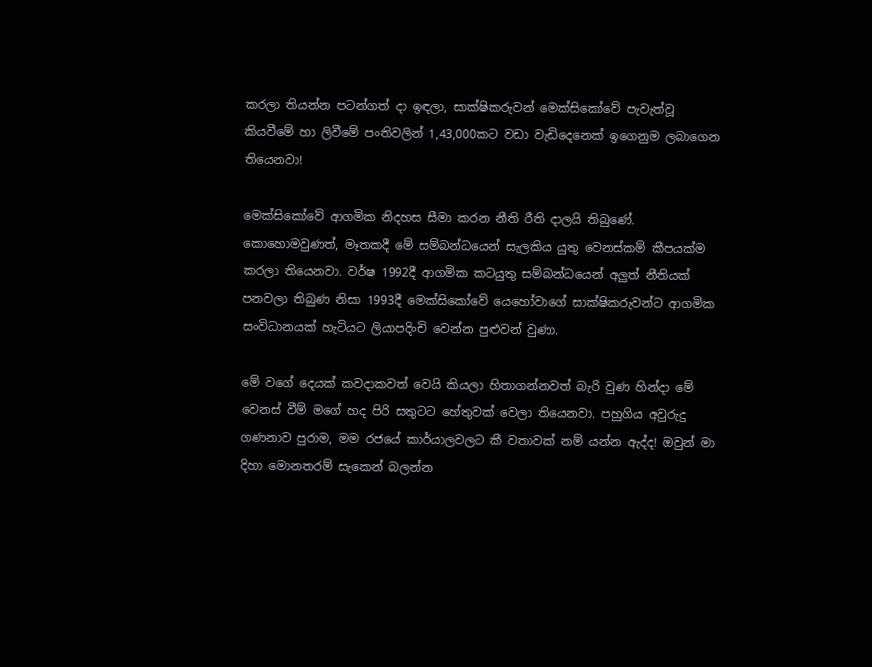කරලා තියන්න පටන්ගත් දා ඉඳලා, සාක්ෂිකරුවන් මෙක්සිකෝවේ පැවැත්වූ කියවීමේ හා ලිවීමේ පංතිවලින් 1,43,000කට වඩා වැඩිදෙනෙක් ඉගෙනුම ලබාගෙන තියෙනවා!

මෙක්සිකෝවේ ආගමික නිදහස සීමා කරන නීති රීති දාලයි තිබුණේ. කොහොමවුණත්, මෑතකදී මේ සම්බන්ධයෙන් සැලකිය යුතු වෙනස්කම් කීපයක්ම කරලා තියෙනවා. වර්ෂ 1992දී ආගමික කටයුතු සම්බන්ධයෙන් අලුත් නීතියක් පනවලා තිබුණ නිසා 1993දී මෙක්සිකෝවේ යෙහෝවාගේ සාක්ෂිකරුවන්ට ආගමික සංවිධානයක් හැටියට ලියාපදිංචි වෙන්න පුළුවන් වුණා.

මේ වගේ දෙයක් කවදාකවත් වෙයි කියලා හිතාගන්නවත් බැරි වුණ හින්දා මේ වෙනස් වීම් මගේ හද පිරි සතුටට හේතුවක් වෙලා තියෙනවා. පහුගිය අවුරුදු ගණනාව පුරාම, මම රජයේ කාර්යාලවලට කී වතාවක් නම් යන්න ඇද්ද! ඔවුන් මා දිහා මොනතරම් සැකෙන් බලන්න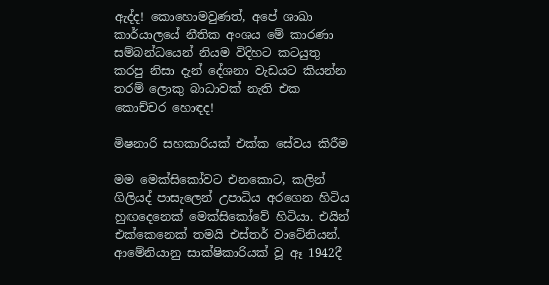ඇද්ද! කොහොමවුණත්, අපේ ශාඛා කාර්යාලයේ නීතික අංශය මේ කාරණා සම්බන්ධයෙන් නියම විදිහට කටයුතු කරපු නිසා දැන් දේශනා වැඩයට කියන්න තරම් ලොකු බාධාවක් නැති එක කොච්චර හොඳද!

මිෂනාරි සහකාරියක් එක්ක සේවය කිරීම

මම මෙක්සිකෝවට එනකොට, කලින් ගිලියද් පාසැලෙන් උපාධිය අරගෙන හිටිය හුඟදෙනෙක් මෙක්සිකෝවේ හිටියා. එයින් එක්කෙනෙක් තමයි එස්තර් වාටේනියන්. ආමේනියානු සාක්ෂිකාරියක් වූ ඈ 1942දී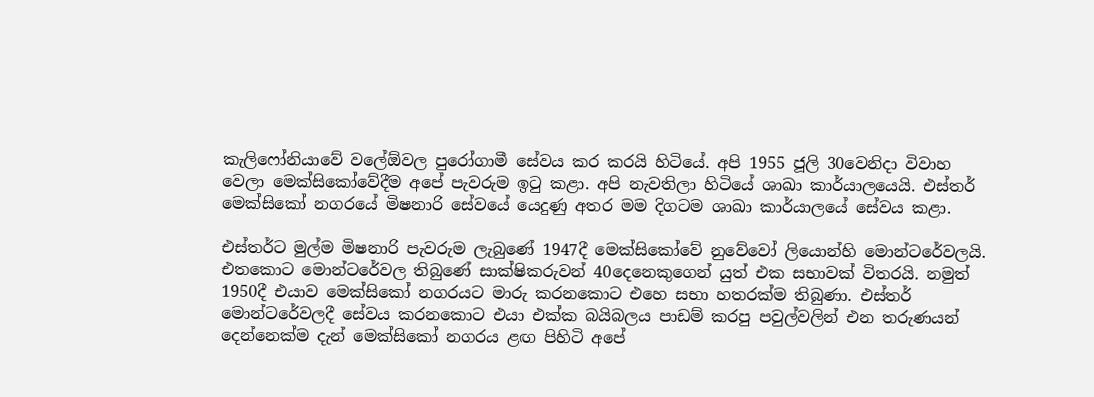කැලිෆෝනියාවේ වලේඕවල පුරෝගාමී සේවය කර කරයි හිටියේ. අපි 1955 ජූලි 30වෙනිදා විවාහ වෙලා මෙක්සිකෝවේදීම අපේ පැවරුම ඉටු කළා. අපි නැවතිලා හිටියේ ශාඛා කාර්යාලයෙයි. එස්තර් මෙක්සිකෝ නගරයේ මිෂනාරි සේවයේ යෙදුණු අතර මම දිගටම ශාඛා කාර්යාලයේ සේවය කළා.

එස්තර්ට මුල්ම මිෂනාරි පැවරුම ලැබුණේ 1947දී මෙක්සිකෝවේ නුවේවෝ ලියොන්හි මොන්ටරේවලයි. එතකොට මොන්ටරේවල තිබුණේ සාක්ෂිකරුවන් 40දෙනෙකුගෙන් යුත් එක සභාවක් විතරයි. නමුත් 1950දී එයාව මෙක්සිකෝ නගරයට මාරු කරනකොට එහෙ සභා හතරක්ම තිබුණා. එස්තර් මොන්ටරේවලදී සේවය කරනකොට එයා එක්ක බයිබලය පාඩම් කරපු පවුල්වලින් එන තරුණයන් දෙන්නෙක්ම දැන් මෙක්සිකෝ නගරය ළඟ පිහිටි අපේ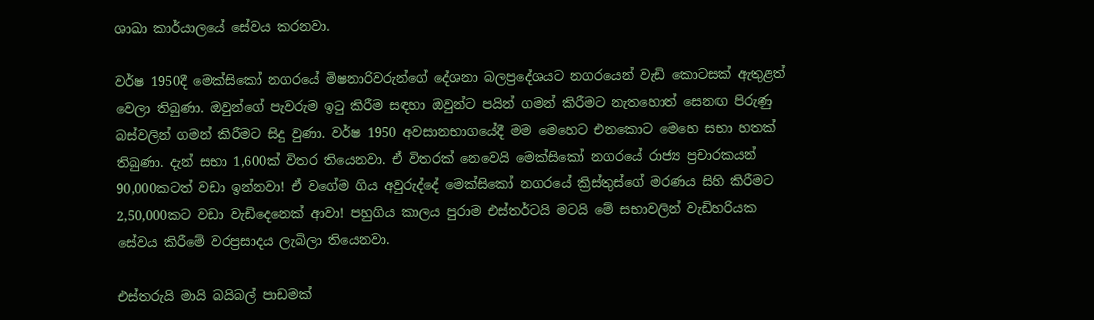ශාඛා කාර්යාලයේ සේවය කරනවා.

වර්ෂ 1950දී මෙක්සිකෝ නගරයේ මිෂනාරිවරුන්ගේ දේශනා බලප්‍රදේශයට නගරයෙන් වැඩි කොටසක් ඇතුළත් වෙලා තිබුණා. ඔවුන්ගේ පැවරුම ඉටු කිරීම සඳහා ඔවුන්ට පයින් ගමන් කිරීමට නැතහොත් සෙනඟ පිරුණු බස්වලින් ගමන් කිරීමට සිදු වුණා. වර්ෂ 1950 අවසානභාගයේදී මම මෙහෙට එනකොට මෙහෙ සභා හතක් තිබුණා. දැන් සභා 1,600ක් විතර තියෙනවා. ඒ විතරක් නෙවෙයි මෙක්සිකෝ නගරයේ රාජ්‍ය ප්‍රචාරකයන් 90,000කටත් වඩා ඉන්නවා! ඒ වගේම ගිය අවුරුද්දේ මෙක්සිකෝ නගරයේ ක්‍රිස්තුස්ගේ මරණය සිහි කිරීමට 2,50,000කට වඩා වැඩිදෙනෙක් ආවා! පහුගිය කාලය පුරාම එස්තර්ටයි මටයි මේ සභාවලින් වැඩිහරියක සේවය කිරීමේ වරප්‍රසාදය ලැබිලා තියෙනවා.

එස්තරුයි මායි බයිබල් පාඩමක්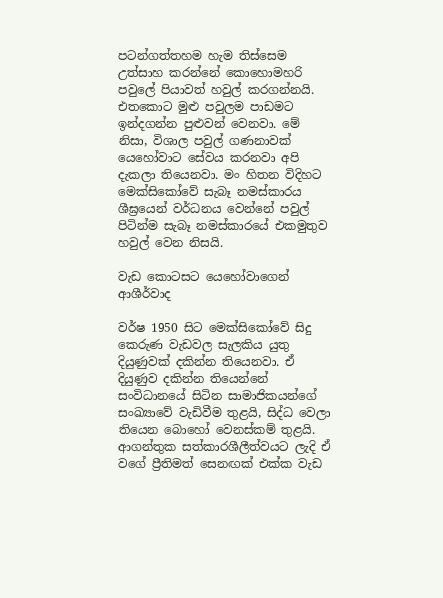පටන්ගත්තහම හැම තිස්සෙම උත්සාහ කරන්නේ කොහොමහරි පවුලේ පියාවත් හවුල් කරගන්නයි. එතකොට මුළු පවුලම පාඩමට ඉන්දගන්න පුළුවන් වෙනවා. මේ නිසා, විශාල පවුල් ගණනාවක් යෙහෝවාට සේවය කරනවා අපි දැකලා තියෙනවා. මං හිතන විදිහට මෙක්සිකෝවේ සැබෑ නමස්කාරය ශීඝ්‍රයෙන් වර්ධනය වෙන්නේ පවුල් පිටින්ම සැබෑ නමස්කාරයේ එකමුතුව හවුල් වෙන නිසයි.

වැඩ කොටසට යෙහෝවාගෙන් ආශීර්වාද

වර්ෂ 1950 සිට මෙක්සිකෝවේ සිදු කෙරුණ වැඩවල සැලකිය යුතු දියුණුවක් දකින්න තියෙනවා. ඒ දියුණුව දකින්න තියෙන්නේ සංවිධානයේ සිටින සාමාජිකයන්ගේ සංඛ්‍යාවේ වැඩිවීම තුළයි, සිද්ධ වෙලා තියෙන බොහෝ වෙනස්කම් තුළයි. ආගන්තුක සත්කාරශීලීත්වයට ලැදි ඒ වගේ ප්‍රීතිමත් සෙනඟක් එක්ක වැඩ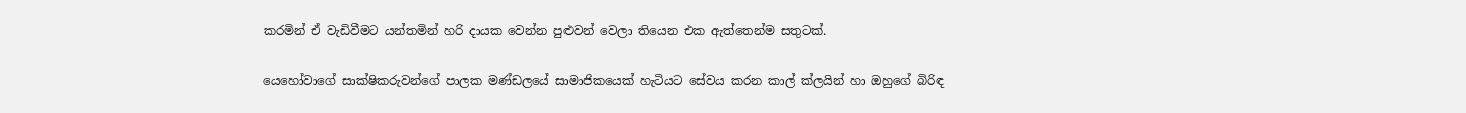කරමින් ඒ වැඩිවීමට යන්තමින් හරි දායක වෙන්න පුළුවන් වෙලා තියෙන එක ඇත්තෙන්ම සතුටක්.

යෙහෝවාගේ සාක්ෂිකරුවන්ගේ පාලක මණ්ඩලයේ සාමාජිකයෙක් හැටියට සේවය කරන කාල් ක්ලයින් හා ඔහුගේ බිරිඳ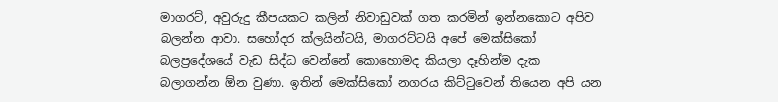මාගරට්, අවුරුදු කීපයකට කලින් නිවාඩුවක් ගත කරමින් ඉන්නකොට අපිව බලන්න ආවා. සහෝදර ක්ලයින්ටයි, මාගරට්ටයි අපේ මෙක්සිකෝ බලප්‍රදේශයේ වැඩ සිද්ධ වෙන්නේ කොහොමද කියලා දෑහින්ම දැක බලාගන්න ඕන වුණා. ඉතින් මෙක්සිකෝ නගරය කිට්ටුවෙන් තියෙන අපි යන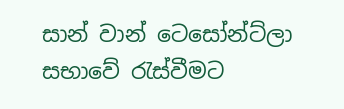සාන් වාන් ටෙසෝන්ට්ලා සභාවේ රැස්වීමට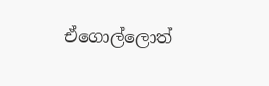ඒගොල්ලොත්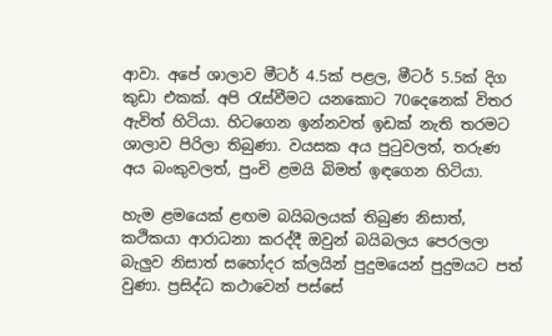ආවා. අපේ ශාලාව මීටර් 4.5ක් පළල, මීටර් 5.5ක් දිග කුඩා එකක්. අපි රැස්වීමට යනකොට 70දෙනෙක් විතර ඇවිත් හිටියා. හිටගෙන ඉන්නවත් ඉඩක් නැති තරමට ශාලාව පිරිලා තිබුණා. වයසක අය පුටුවලත්, තරුණ අය බංකුවලත්, පුංචි ළමයි බිමත් ඉඳගෙන හිටියා.

හැම ළමයෙක් ළඟම බයිබලයක් තිබුණ නිසාත්, කථිකයා ආරාධනා කරද්දී ඔවුන් බයිබලය පෙරලලා බැලුව නිසාත් සහෝදර ක්ලයින් පුදුමයෙන් පුදුමයට පත් වුණා. ප්‍රසිද්ධ කථාවෙන් පස්සේ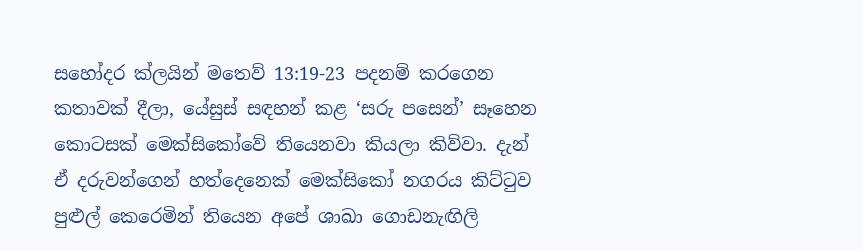සහෝදර ක්ලයින් මතෙව් 13:19-23 පදනම් කරගෙන කතාවක් දීලා, යේසුස් සඳහන් කළ ‘සරු පසෙන්’ සෑහෙන කොටසක් මෙක්සිකෝවේ තියෙනවා කියලා කිව්වා. දැන් ඒ දරුවන්ගෙන් හත්දෙනෙක් මෙක්සිකෝ නගරය කිට්ටුව පුළුල් කෙරෙමින් තියෙන අපේ ශාඛා ගොඩනැඟිලි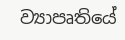ව්‍යාපෘතියේ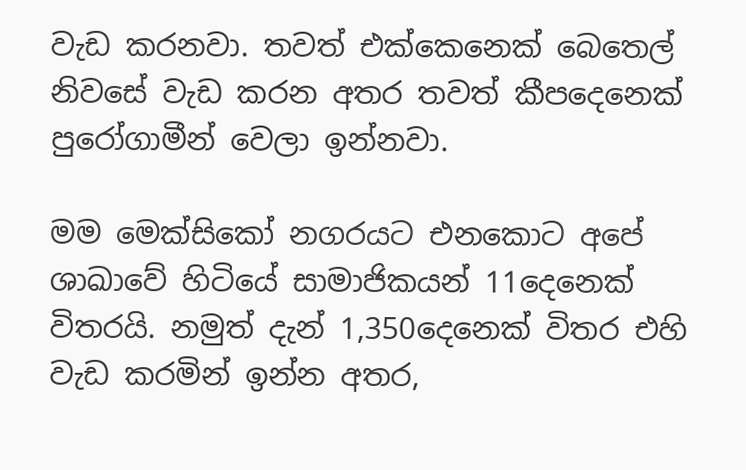වැඩ කරනවා. තවත් එක්කෙනෙක් බෙතෙල් නිවසේ වැඩ කරන අතර තවත් කීපදෙනෙක් පුරෝගාමීන් වෙලා ඉන්නවා.

මම මෙක්සිකෝ නගරයට එනකොට අපේ ශාඛාවේ හිටියේ සාමාජිකයන් 11දෙනෙක් විතරයි. නමුත් දැන් 1,350දෙනෙක් විතර එහි වැඩ කරමින් ඉන්න අතර,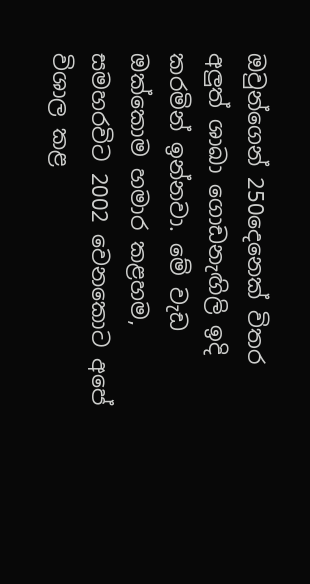ඔවුන්ගෙන් 250දෙනෙක් විතර අලුත් ශාඛා ගොඩනැඟිලි ඉදි කරමින් ඉන්නවා. මේ වැඩ ඔක්කොම හමාර කළහම, සමහරවිට 2002 වෙනකොට අපේ විශාල කළ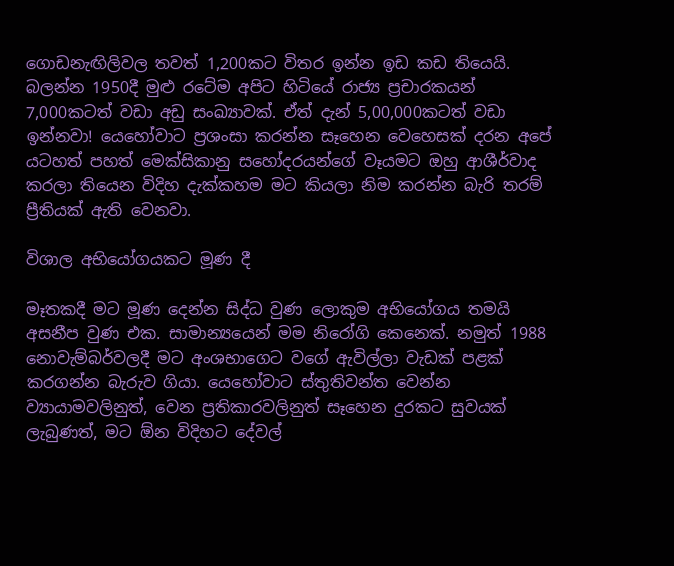ගොඩනැඟිලිවල තවත් 1,200කට විතර ඉන්න ඉඩ කඩ තියෙයි. බලන්න 1950දී මුළු රටේම අපිට හිටියේ රාජ්‍ය ප්‍රචාරකයන් 7,000කටත් වඩා අඩු සංඛ්‍යාවක්. ඒත් දැන් 5,00,000කටත් වඩා ඉන්නවා! යෙහෝවාට ප්‍රශංසා කරන්න සෑහෙන වෙහෙසක් දරන අපේ යටහත් පහත් මෙක්සිකානු සහෝදරයන්ගේ වෑයමට ඔහු ආශීර්වාද කරලා තියෙන විදිහ දැක්කහම මට කියලා නිම කරන්න බැරි තරම් ප්‍රීතියක් ඇති වෙනවා.

විශාල අභියෝගයකට මූණ දී

මෑතකදී මට මූණ දෙන්න සිද්ධ වුණ ලොකුම අභියෝගය තමයි අසනීප වුණ එක. සාමාන්‍යයෙන් මම නිරෝගි කෙනෙක්. නමුත් 1988 නොවැම්බර්වලදී මට අංශභාගෙට වගේ ඇවිල්ලා වැඩක් පළක් කරගන්න බැරුව ගියා. යෙහෝවාට ස්තුතිවන්ත වෙන්න ව්‍යායාමවලිනුත්, වෙන ප්‍රතිකාරවලිනුත් සෑහෙන දුරකට සුවයක් ලැබුණත්, මට ඕන විදිහට දේවල්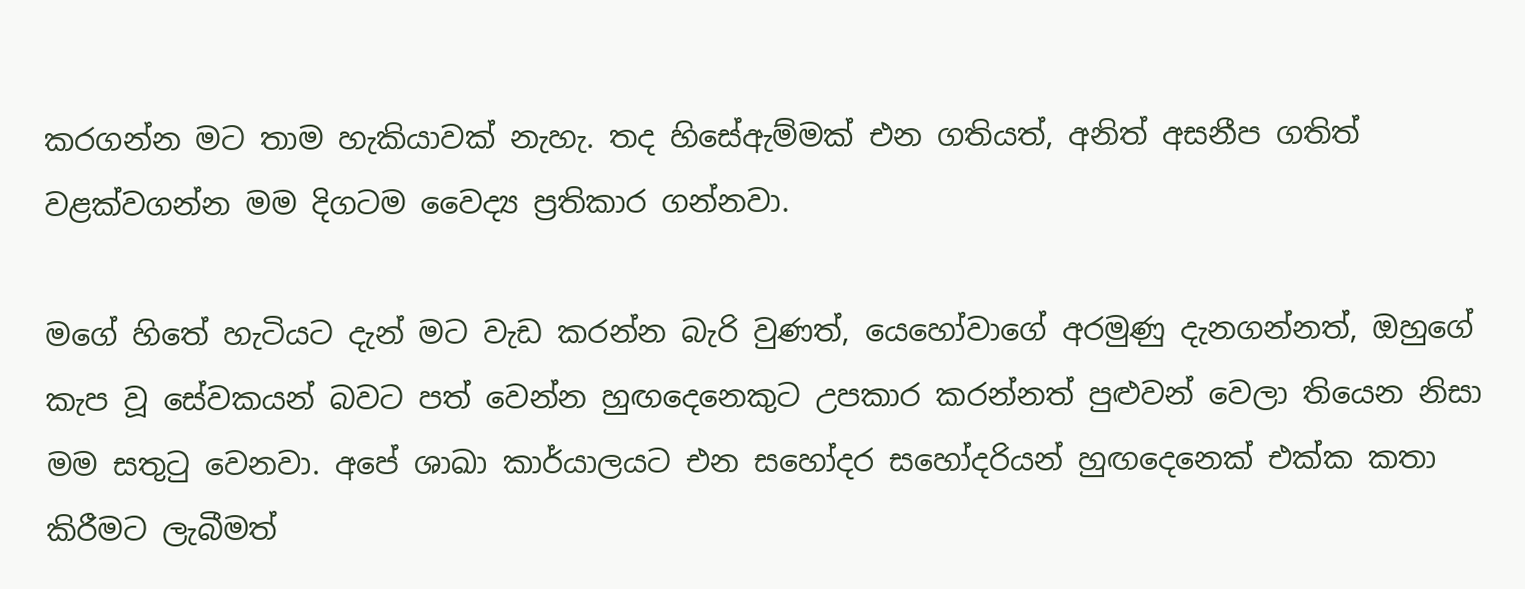කරගන්න මට තාම හැකියාවක් නැහැ. තද හිසේඇම්මක් එන ගතියත්, අනිත් අසනීප ගතිත් වළක්වගන්න මම දිගටම වෛද්‍ය ප්‍රතිකාර ගන්නවා.

මගේ හිතේ හැටියට දැන් මට වැඩ කරන්න බැරි වුණත්, යෙහෝවාගේ අරමුණු දැනගන්නත්, ඔහුගේ කැප වූ සේවකයන් බවට පත් වෙන්න හුඟදෙනෙකුට උපකාර කරන්නත් පුළුවන් වෙලා තියෙන නිසා මම සතුටු වෙනවා. අපේ ශාඛා කාර්යාලයට එන සහෝදර සහෝදරියන් හුඟදෙනෙක් එක්ක කතා කිරීමට ලැබීමත්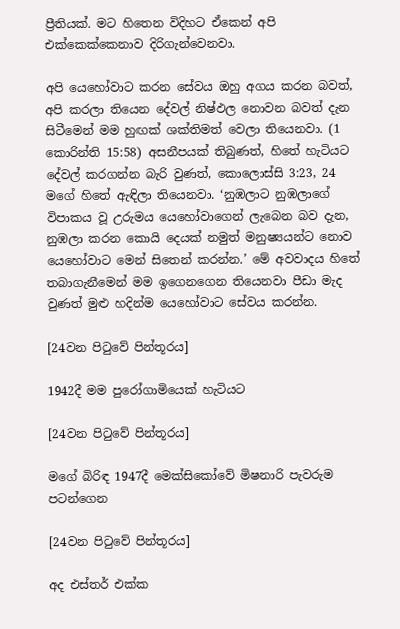ප්‍රීතියක්. මට හිතෙන විදිහට ඒකෙන් අපි එක්කෙක්කෙනාව දිරිගැන්වෙනවා.

අපි යෙහෝවාට කරන සේවය ඔහු අගය කරන බවත්, අපි කරලා තියෙන දේවල් නිෂ්ඵල නොවන බවත් දැන සිටීමෙන් මම හුඟක් ශක්තිමත් වෙලා තියෙනවා. (1 කොරින්ති 15:58) අසනීපයක් තිබුණත්, හිතේ හැටියට දේවල් කරගන්න බැරි වුණත්, කොලොස්සි 3:23, 24 මගේ හිතේ ඇඳිලා තියෙනවා. ‘නුඹලාට නුඹලාගේ විපාකය වූ උරුමය යෙහෝවාගෙන් ලැබෙන බව දැන, නුඹලා කරන කොයි දෙයක් නමුත් මනුෂ්‍යයන්ට නොව යෙහෝවාට මෙන් සිතෙන් කරන්න.’ මේ අවවාදය හිතේ තබාගැනීමෙන් මම ඉගෙනගෙන තියෙනවා පීඩා මැද වුණත් මුළු හදින්ම යෙහෝවාට සේවය කරන්න.

[24වන පිටුවේ පින්තූරය]

1942දී මම පුරෝගාමියෙක් හැටියට

[24වන පිටුවේ පින්තූරය]

මගේ බිරිඳ 1947දී මෙක්සිකෝවේ මිෂනාරි පැවරුම පටන්ගෙන

[24වන පිටුවේ පින්තූරය]

අද එස්තර් එක්ක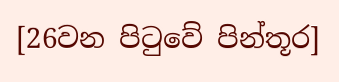[26වන පිටුවේ පින්තූර]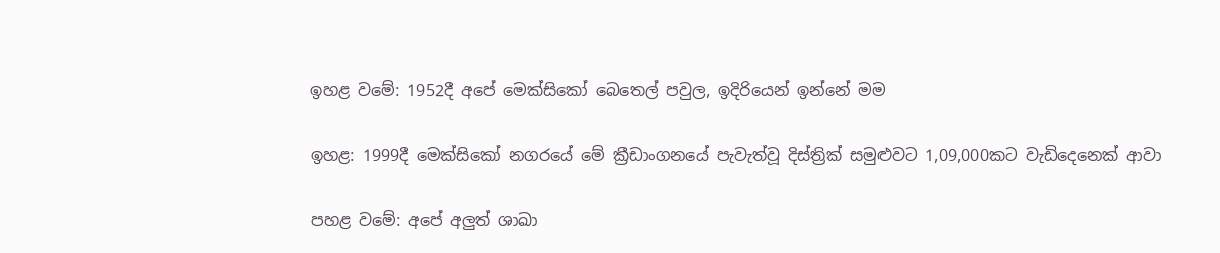ඉහළ වමේ: 1952දී අපේ මෙක්සිකෝ බෙතෙල් පවුල, ඉදිරියෙන් ඉන්නේ මම

ඉහළ: 1999දී මෙක්සිකෝ නගරයේ මේ ක්‍රීඩාංගනයේ පැවැත්වූ දිස්ත්‍රික් සමුළුවට 1,09,000කට වැඩිදෙනෙක් ආවා

පහළ වමේ: අපේ අලුත් ශාඛා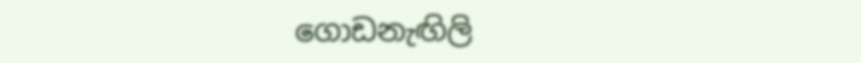ගොඩනැඟිලි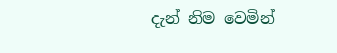දැන් නිම වෙමින්